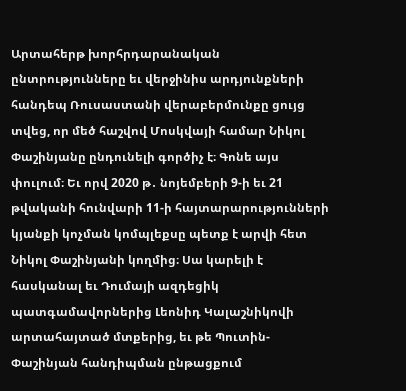Արտահերթ խորհրդարանական ընտրությունները եւ վերջինիս արդյունքների հանդեպ Ռուսաստանի վերաբերմունքը ցույց տվեց, որ մեծ հաշվով Մոսկվայի համար Նիկոլ Փաշինյանը ընդունելի գործիչ է։ Գոնե այս փուլում։ Եւ որվ 2020 թ․ նոյեմբերի 9-ի եւ 21 թվականի հունվարի 11-ի հայտարարությունների կյանքի կոչման կոմպլեքսը պետք է արվի հետ Նիկոլ Փաշինյանի կողմից։ Սա կարելի է հասկանալ եւ Դումայի ազդեցիկ պատգամավորներից Լեոնիդ Կալաշնիկովի արտահայտած մտքերից, եւ թե Պուտին-Փաշինյան հանդիպման ընթացքում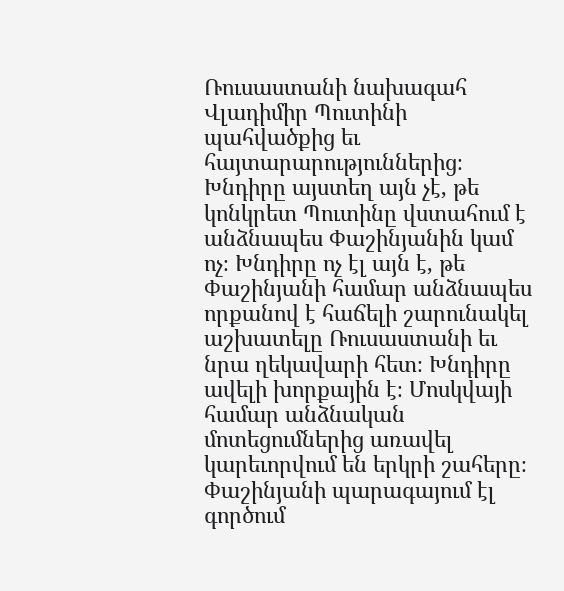Ռուսաստանի նախագահ Վլադիմիր Պուտինի պահվածքից եւ հայտարարություններից։ Խնդիրը այստեղ այն չէ, թե կոնկրետ Պուտինը վստահում է անձնապես Փաշինյանին կամ ոչ։ Խնդիրը ոչ էլ այն է, թե Փաշինյանի համար անձնապես որքանով է հաճելի շարունակել աշխատելը Ռուսաստանի եւ նրա ղեկավարի հետ։ Խնդիրը ավելի խորքային է։ Մոսկվայի համար անձնական մոտեցումներից առավել կարեւորվում են երկրի շահերը։ Փաշինյանի պարագայում էլ գործում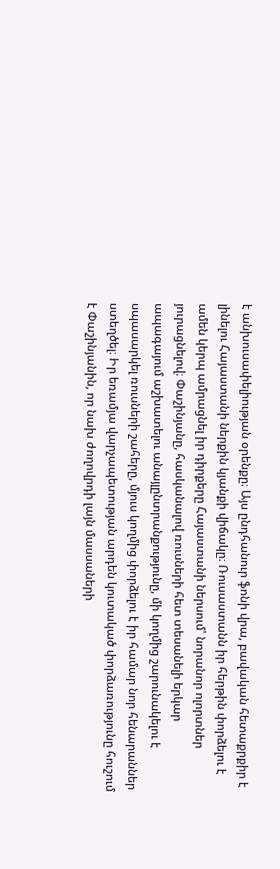է անխուսափելիության օրենքը։ Այս ընդհանուր ֆոնի վրա, բավական հետաքրքիր է լինելու Հայաստանի ներքին կյանքի վիճակը։ Ռուսաստանն իր հերթին փորձելու է ամեն կերպ ամրացնել իր դիրքերը Հայաստանի ներսում՝ նորանոր ոլորտներ յուրացնելով։ Փաշինյանը, հասկանալով ռուսների հետ տեսանելի երկար ապագայում աշխատելու անայլընտրանքությունը, մի կողմից շարունակելու է սպասարկել ռուսների շահերը, մյուս կողմից փորձելու է իր համար նոր հենարաններ ստեղծել։ Իր եռամյա վարչապետության արդեն կուտակած փորձառությունը հուշում է Փաշինյանին, որ նախ ժողովրդի լայն մասսաների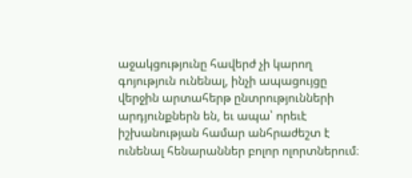աջակցությունը հավերժ չի կարող գոյություն ունենալ, ինչի ապացույցը վերջին արտահերթ ընտրությունների արդյունքներն են, եւ ապա՝ որեւէ իշխանության համար անհրաժեշտ է ունենալ հենարաններ բոլոր ոլորտներում։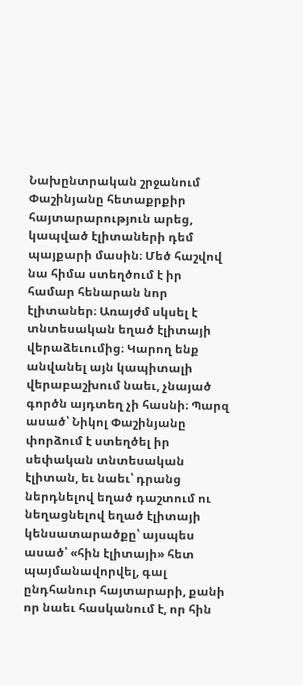Նախընտրական շրջանում Փաշինյանը հետաքրքիր հայտարարություն արեց, կապված էլիտաների դեմ պայքարի մասին։ Մեծ հաշվով նա հիմա ստեղծում է իր համար հենարան նոր էլիտաներ։ Առայժմ սկսել է տնտեսական եղած էլիտայի վերաձեւումից։ Կարող ենք անվանել այն կապիտալի վերաբաշխում նաեւ, չնայած գործն այդտեղ չի հասնի։ Պարզ ասած՝ Նիկոլ Փաշինյանը փորձում է ստեղծել իր սեփական տնտեսական էլիտան, եւ նաեւ՝ դրանց ներդնելով եղած դաշտում ու նեղացնելով եղած էլիտայի կենսատարածքը՝ այսպես ասած՝ «հին էլիտայի» հետ պայմանավորվել, գալ ընդհանուր հայտարարի, քանի որ նաեւ հասկանում է, որ հին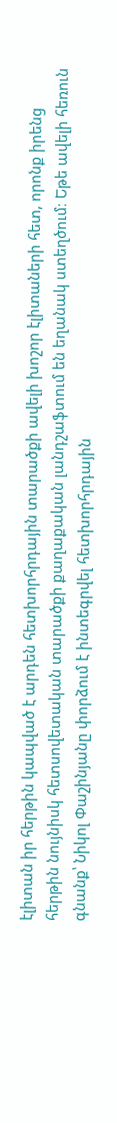էլիտան իր հերթին կապված է արդեն հետխորհրդային տարածքի ավելի խոշոր էլիտաների հետ, որոնք իրենց հերթին նույնիսկ հետսովետական տարածքի քաղաքական լանդշաֆտում են եղանակ ստեղծում։ Եթե ավելի հեռուն գնանք՝ Նիկոլ Փաշինյանը փորձում է ինտեգրվել հետխորհրդային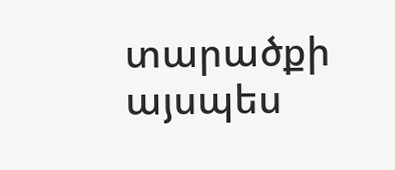տարածքի այսպես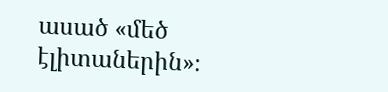ասած «մեծ էլիտաներին»։